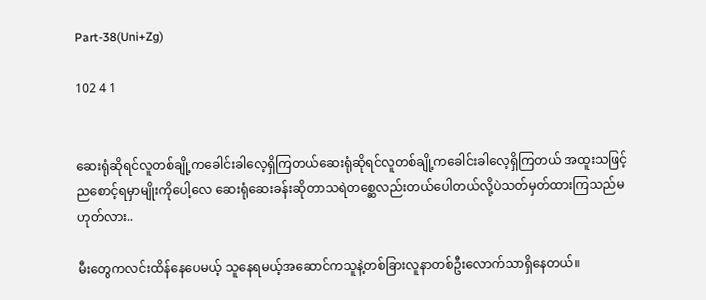Part-38(Uni+Zg)

102 4 1


ဆေးရုံဆိုရင်လူတစ်ချို့ကခေါင်းခါလေ့ရှိကြတယ်ဆေးရုံဆိုရင်လူတစ်ချို့ကခေါင်းခါလေ့ရှိကြတယ် အထူးသဖြင့်ညစောင့်ရမှာမျိုးကိုပေါ့လေ ဆေးရုံဆေးခန်းဆိုတာသရဲတစ္ဆေလည်းတယ်ပေါတယ်လို့ပဲသတ်မှတ်ထားကြသည်မဟုတ်လား..

မီးတွေကလင်းထိန်နေပေမယ့် သူနေရမယ့်အဆောင်ကသူနဲ့တစ်ခြားလူနာတစ်ဦးလောက်သာရှိနေတယ်။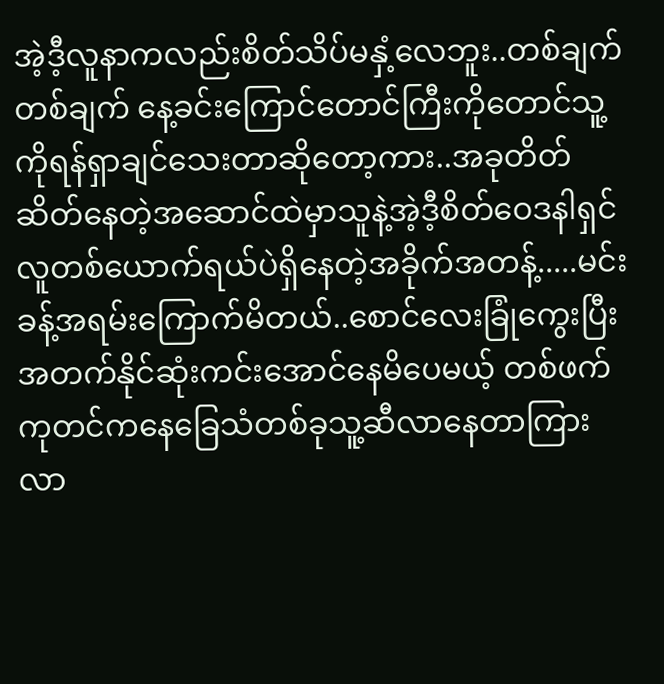အဲ့ဒီ့လူနာကလည်းစိတ်သိပ်မနှံ့လေဘူး..တစ်ချက်တစ်ချက် နေ့ခင်းကြောင်တောင်ကြီးကိုတောင်သူ့ကိုရန်ရှာချင်သေးတာဆိုတော့ကား..အခုတိတ်ဆိတ်နေတဲ့အဆောင်ထဲမှာသူနဲ့အဲ့ဒီ့စိတ်ဝေဒနါရှင်လူတစ်ယောက်ရယ်ပဲရှိနေတဲ့အခိုက်အတန့်.....မင်းခန့်အရမ်းကြောက်မိတယ်..စောင်လေးခြုံကွေးပြီးအတက်နိုင်ဆုံးကင်းအောင်နေမိပေမယ့် တစ်ဖက်ကုတင်ကနေခြေသံတစ်ခုသူ့ဆီလာနေတာကြားလာ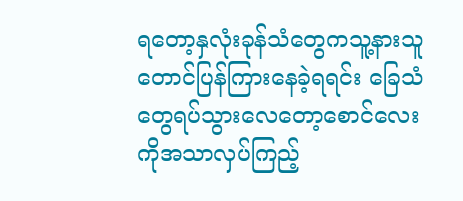ရတော့နှလုံးခုန်သံတွေကသူ့နားသူတောင်ပြန်ကြားနေခဲ့ရရင်း ခြေသံတွေရပ်သွားလေတော့စောင်လေးကိုအသာလှပ်ကြည့်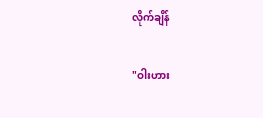လိုက်ချိန်

"ဝါးဟား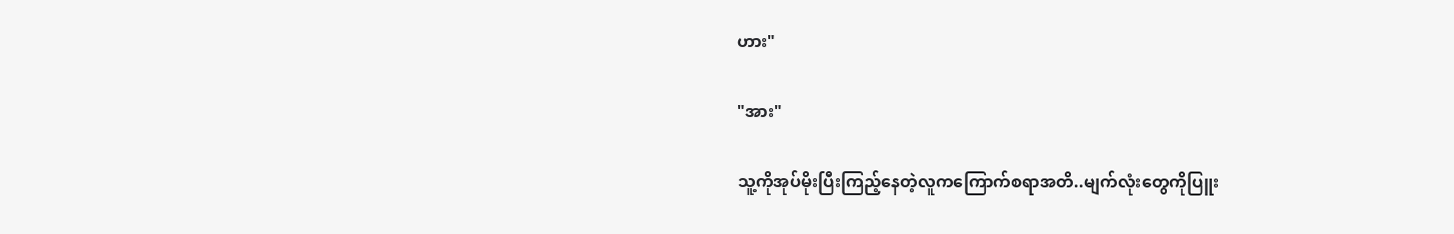ဟား"

"အား"

သူ့ကိုအုပ်မိုးပြီးကြည့်နေတဲ့လူကကြောက်စရာအတိ..မျက်လုံးတွေကိုပြူး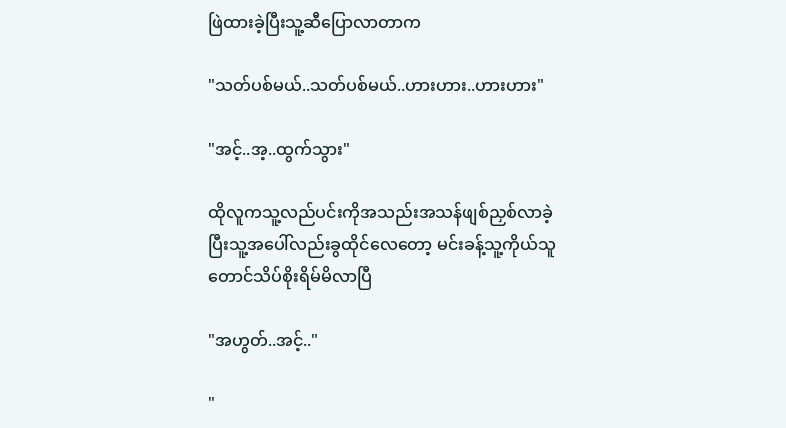ဖြဲထားခဲ့ပြီးသူ့ဆီပြောလာတာက

"သတ်ပစ်မယ်..သတ်ပစ်မယ်..ဟားဟား..ဟားဟား"

"အင့်..အ့..ထွက်သွား"

ထိုလူကသူ့လည်ပင်းကိုအသည်းအသန်ဖျစ်ညှစ်လာခဲ့ပြီးသူ့အပေါ်လည်းခွထိုင်လေတော့ မင်းခန့်သူ့ကိုယ်သူတောင်သိပ်စိုးရိမ်မိလာပြီ

"အဟွတ်..အင့်.."

"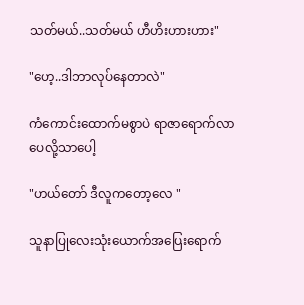သတ်မယ်..သတ်မယ် ဟီဟိးဟားဟား"

"ဟေ့..ဒါဘာလုပ်နေတာလဲ"

ကံကောင်းထောက်မစွာပဲ ရာဇာရောက်လာပေလို့သာပေါ့

"ဟယ်တော် ဒီလူကတော့လေ "

သူနာပြုလေးသုံးယောက်အပြေးရောက်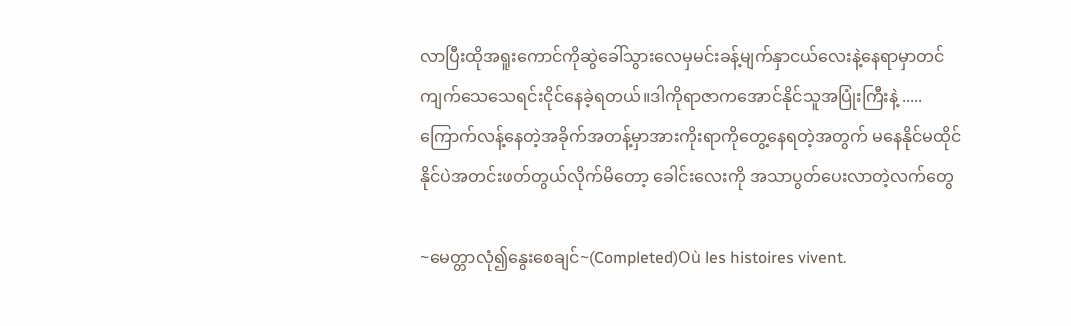လာပြီးထိုအရူးကောင်ကိုဆွဲခေါ်သွားလေမှမင်းခန့်မျက်နှာငယ်လေးနဲ့နေရာမှာတင်ကျက်သေသေရင်းငိုင်နေခဲ့ရတယ်။ဒါကိုရာဇာကအောင်နိုင်သူအပြုံးကြီးနဲ့ .....
ကြောက်လန့်နေတဲ့အခိုက်အတန့်မှာအားကိုးရာကိုတွေ့နေရတဲ့အတွက် မနေနိုင်မထိုင်နိုင်ပဲအတင်းဖတ်တွယ်လိုက်မိတော့ ခေါင်းလေးကို အသာပွတ်ပေးလာတဲ့လက်တွေ

~မေတ္တာလုံ၍နွေးစေချင်~(Completed)Où les histoires vivent.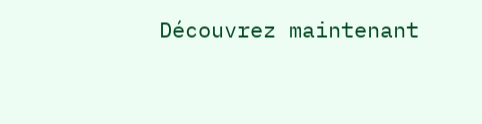Découvrez maintenant